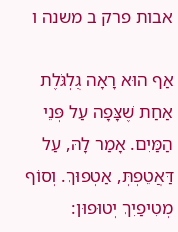אבות פרק ב משנה ו

אַף הוּא רָאָה גֻלְגֹּלֶת אַחַת שֶׁצָּפָה עַל פְּנֵי הַמַּיִם. אָמַר לָהּ, עַל דַּאֲטֵפְתְּ, אַטְפוּךְ. וְסוֹף מְטִיפַיִךְ יְטוּפוּן: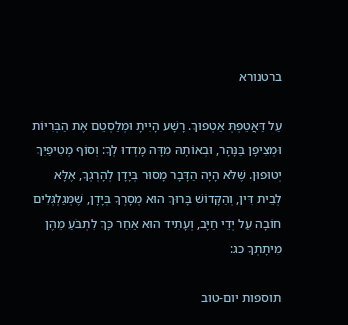ברטנורא

עַל דַּאֲטֵפְתְּ אַטְפוּךְ. רָשָׁע הָיִיתָ וּמְלַסְטֵם אֶת הַבְּרִיּוֹת וּמְצִיפָן בַּנָּהָר, וּבְאוֹתָהּ מִדָּה מָדְדוּ לְךָ: וְסוֹף מְטִיפַיִךְ יְטוּפוּן. שֶׁלֹּא הָיָה הַדָּבָר מָסוּר בְּיָדָן לְהָרְגְךָ, אֶלָּא לְבֵית דִּין, וְהַקָּדוֹשׁ בָּרוּךְ הוּא מְסָרְךָ בְּיָדָן, שֶׁמְּגַלְגְּלִים חוֹבָה עַל יְדֵי חַיָּב, וְעָתִיד הוּא אַחַר כָּךְ לִתְבֹּעַ מֵהֶן מִיתָתְךָ כג:

תוספות יום-טוב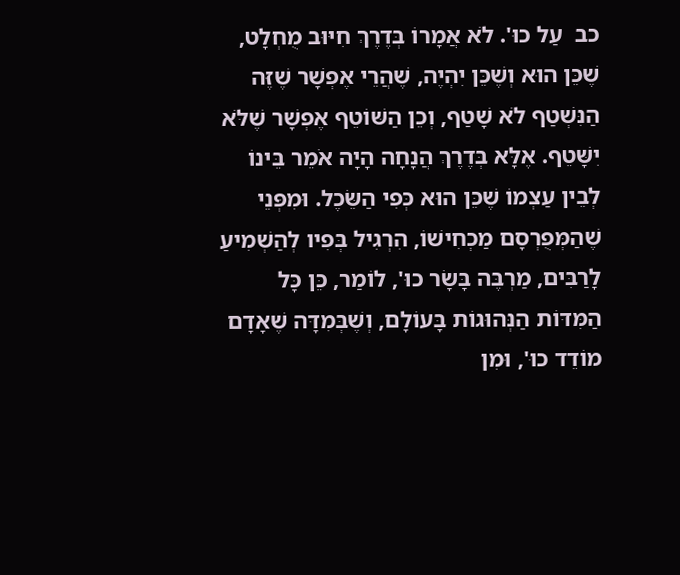כב  עַל כוּ'. לֹא אֲמָרוֹ בְּדֶרֶךְ חִיּוּב מֻחְלָט, שֶׁכֵּן הוּא וְשֶׁכֵּן יִהְיֶה, שֶׁהֲרֵי אֶפְשָׁר שֶׁזֶּה הַנִּשְׁטַף לֹא שָׁטַף, וְכֵן הַשּׁוֹטֵף אֶפְשָׁר שֶׁלֹּא יִשָּׁטֵף. אֶלָּא בְּדֶרֶךְ הֲנָחָה הָיָה אֹמֵר בֵּינוֹ לְבֵין עַצְמוֹ שֶׁכֵּן הוּא כְּפִי הַשֵּׂכֶל. וּמִפְּנֵי שֶׁהַמְּפֻרְסָם מַכְחִישׁוֹ, הִרְגִיל בְּפִיו לְהַשְׁמִיעַ לָרַבִּים, מַרְבֶּה בָּשָׂר כוּ', לוֹמַר, כֵּן כָּל הַמִּדּוֹת הַנְּהוּגוֹת בָּעוֹלָם, וְשֶׁבְּמִדָּה שֶׁאָדָם מוֹדֵד כוּ', וּמִן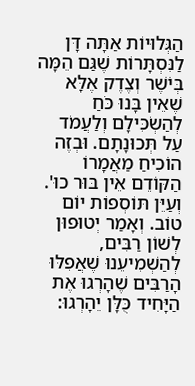הַגְּלוּיוֹת אַתָּה דָּן לַנִּסְתָּרוֹת שֶׁגַּם הֵמָּה בְּיֹשֶׁר וְצֶדֶק אֶלָּא שֶׁאֵין בָּנוּ כֹּחַ לְהַשְׂכִּילָם וְלַעֲמֹד עַל תְּכוּנָתָם. וּבְזֶה הוֹכִיחַ מַאֲמָרוֹ הַקּוֹדֵם אֵין בּוּר כוּ'. וְעַיֵּן תּוֹסְפוֹת יוֹם טוֹב. וְאָמַר יְטוּפוּן לְשׁוֹן רַבִּים, לְהַשְׁמִיעֵנוּ שֶׁאֲפִלּוּ הָרַבִּים שֶׁהָרְגוּ אֶת הַיָּחִיד כֻּלָּן יֵהָרְגוּ: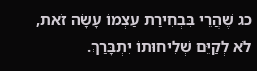כג שֶׁהֲרֵי בִּבְחִירַת עַצְמוֹ עָשָׂה זֹאת, לֹא לְקַיֵּם שְׁלִיחוּתוֹ יִתְבָּרַךְ.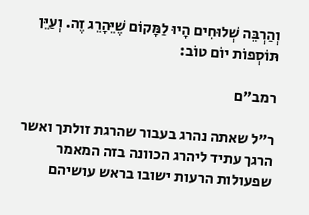וְהַרְבֵּה שְׁלוּחִים הָיוּ לַמָּקוֹם שֶׁיֵּהָרֵג זֶה. וְעַיֵּן תּוֹסְפוֹת יוֹם טוֹב:

רמב"ם

ר"ל שאתה נהרג בעבור שהרגת זולתך ואשר הרגך עתיד ליהרג הכוונה בזה המאמר שפעולות הרעות ישובו בראש עושיהם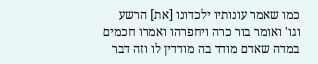כמו שאמר עונותיו ילכדונו [את] הרשע וגו' ואומר בור כרה ויחפרהו ואמרו חכמים במדה שאדם מודד בה מודדין לו וזה דבר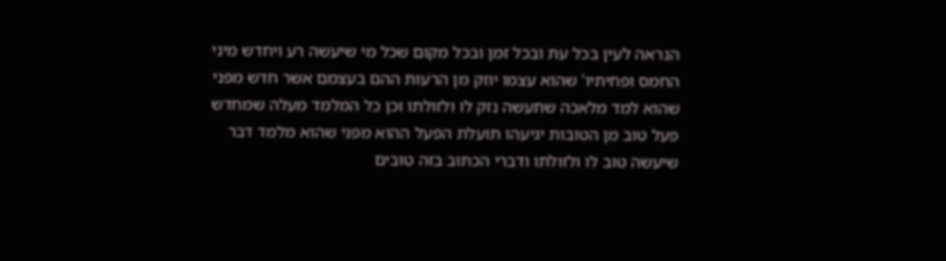הנראה לעין בכל עת ובכל זמן ובכל מקום שכל מי שיעשה רע ויחדש מיני החמס ופחיתיו' שהוא עצמו יוזק מן הרעות ההם בעצמם אשר חדש מפני שהוא למד מלאכה שתעשה נזק לו ולזולתו וכן כל המלמד מעלה שמחדש פעל טוב מן הטובות יגיעהו תועלת הפעל ההוא מפני שהוא מלמד דבר שיעשה טוב לו ולזולתו ודברי הכתוב בזה טובים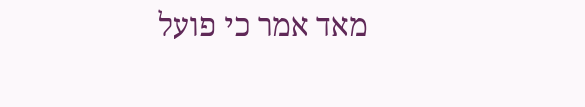מאד אמר כי פועל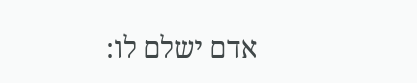אדם ישלם לו: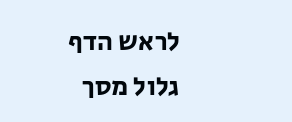לראש הדף גלול מסך